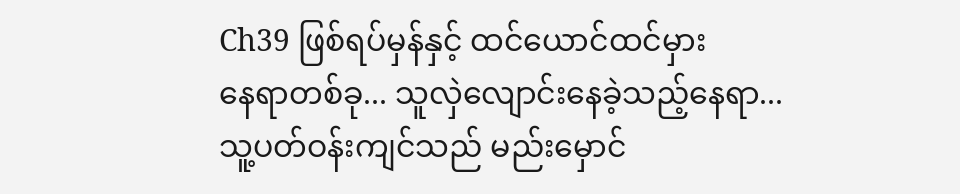Ch39 ဖြစ်ရပ်မှန်နှင့် ထင်ယောင်ထင်မှား
နေရာတစ်ခု... သူလှဲလျောင်းနေခဲ့သည့်နေရာ...
သူ့ပတ်ဝန်းကျင်သည် မည်းမှောင်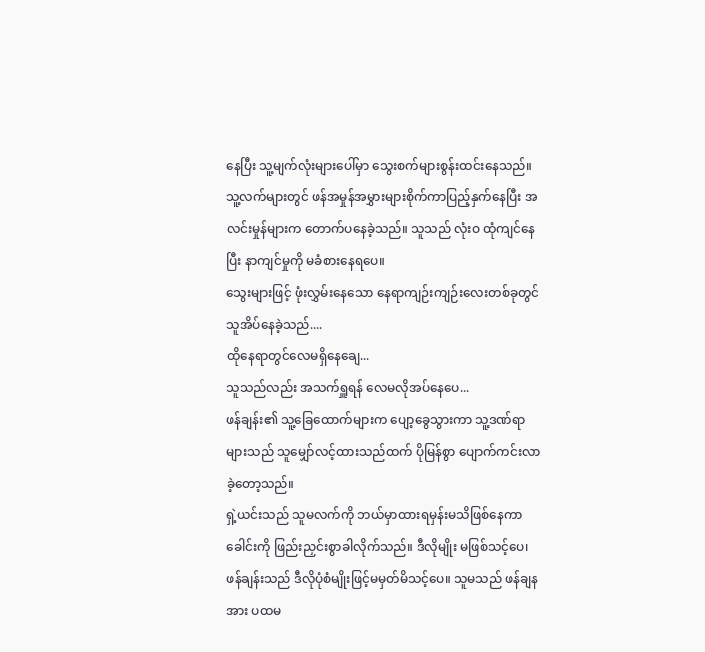နေပြီး သူ့မျက်လုံးများပေါ်မှာ သွေးစက်များစွန်းထင်းနေသည်။ သူ့လက်များတွင် ဖန်အမှုန်အမွှားများစိုက်ကာပြည့်နှက်နေပြီး အလင်းမှုန်များက တောက်ပနေခဲ့သည်။ သူသည် လုံးဝ ထုံကျင်နေပြီး နာကျင်မှုကို မခံစားနေရပေ။
သွေးများဖြင့် ဖုံးလွှမ်းနေသော နေရာကျဉ်းကျဉ်းလေးတစ်ခုတွင် သူအိပ်နေခဲ့သည်....
ထိုနေရာတွင်လေမရှိနေချေ...
သူသည်လည်း အသက်ရှူရန် လေမလိုအပ်နေပေ...
ဖန်ချန်း၏ သူ့ခြေထောက်များက ပျော့ခွေသွားကာ သူ့ဒဏ်ရာများသည် သူမျှော်လင့်ထားသည်ထက် ပိုမြန်စွာ ပျောက်ကင်းလာခဲ့တော့သည်။
ရှဲ့ယင်းသည် သူမလက်ကို ဘယ်မှာထားရမှန်းမသိဖြစ်နေကာ ခေါင်းကို ဖြည်းညှင်းစွာခါလိုက်သည်။ ဒီလိုမျိုး မဖြစ်သင့်ပေ၊ ဖန်ချန်းသည် ဒီလိုပုံစံမျိုးဖြင့်မမှတ်မိသင့်ပေ။ သူမသည် ဖန်ချနအား ပထမ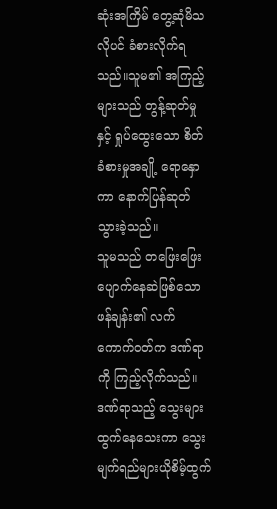ဆုံးအကြိမ် တွေ့ဆုံမိသလိုပင် ခံစားလိုက်ရသည်။သူမ၏ အကြည့်များသည် တွန့်ဆုတ်မှုနှင့် ရှုပ်ထွေးသော စိတ်ခံစားမှုအချို့ ရောနှောကာ နောက်ပြန်ဆုတ်သွားခဲ့သည်။
သူမသည် တဖြေးဖြေးပျောက်နေဆဲဖြစ်သော ဖန်ချန်း၏ လက်ကောက်ဝတ်က ဒဏ်ရာကို ကြည့်လိုက်သည်။ဒဏ်ရာသည့် သွေးများထွက်နေသေးကာ သွေးမျက်ရည်များယိုစိမ့်ထွက်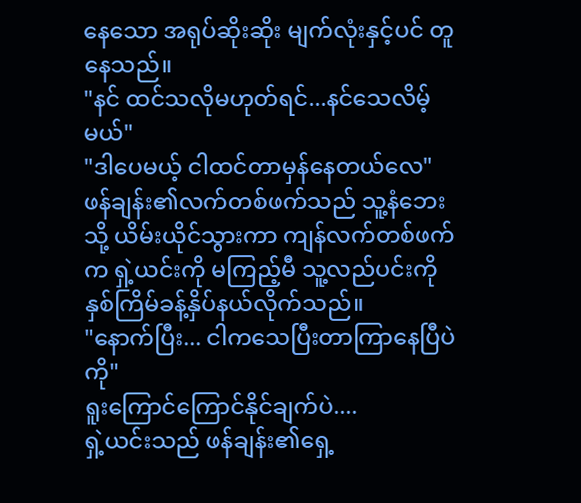နေသော အရုပ်ဆိုးဆိုး မျက်လုံးနှင့်ပင် တူနေသည်။
"နင် ထင်သလိုမဟုတ်ရင်...နင်သေလိမ့်မယ်"
"ဒါပေမယ့် ငါထင်တာမှန်နေတယ်လေ"
ဖန်ချန်း၏လက်တစ်ဖက်သည် သူ့နံဘေးသို့ ယိမ်းယိုင်သွားကာ ကျန်လက်တစ်ဖက်က ရှဲ့ယင်းကို မကြည့်မီ သူ့လည်ပင်းကို နှစ်ကြိမ်ခန့်နှိပ်နယ်လိုက်သည်။
"နောက်ပြီး... ငါကသေပြီးတာကြာနေပြီပဲကို"
ရူးကြောင်ကြောင်နိုင်ချက်ပဲ....
ရှဲ့ယင်းသည် ဖန်ချန်း၏ရှေ့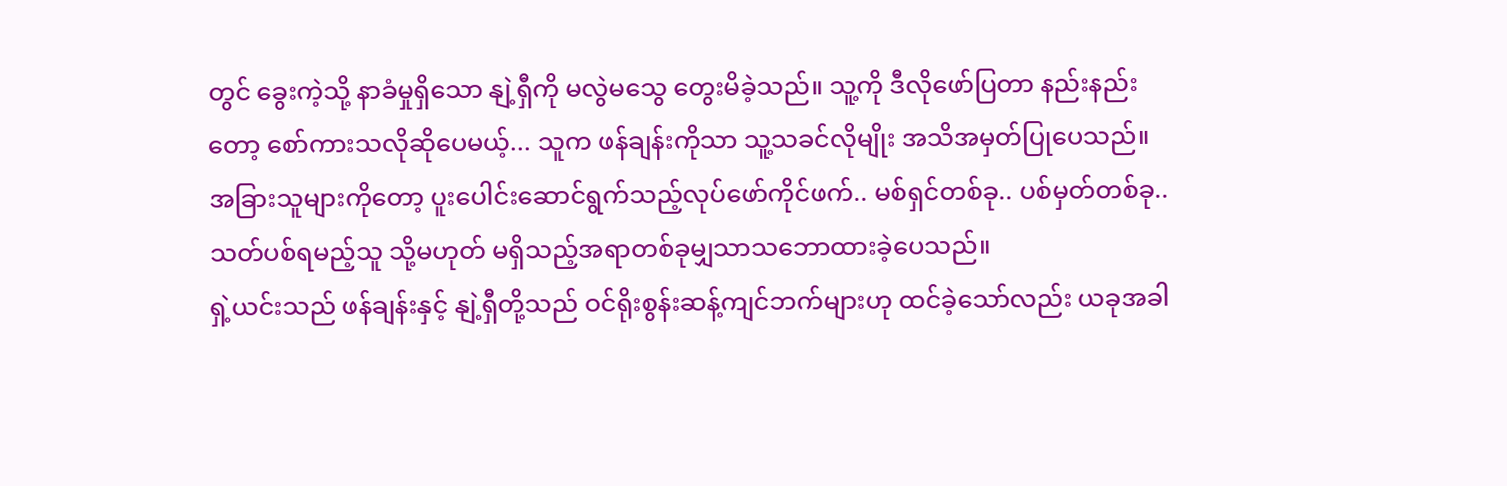တွင် ခွေးကဲ့သို့ နာခံမှုရှိသော နျဲ့ရှီကို မလွဲမသွေ တွေးမိခဲ့သည်။ သူ့ကို ဒီလိုဖော်ပြတာ နည်းနည်းတော့ စော်ကားသလိုဆိုပေမယ့်... သူက ဖန်ချန်းကိုသာ သူ့သခင်လိုမျိုး အသိအမှတ်ပြုပေသည်။ အခြားသူများကိုတော့ ပူးပေါင်းဆောင်ရွက်သည့်လုပ်ဖော်ကိုင်ဖက်.. မစ်ရှင်တစ်ခု.. ပစ်မှတ်တစ်ခု.. သတ်ပစ်ရမည့်သူ သို့မဟုတ် မရှိသည့်အရာတစ်ခုမျှသာသဘောထားခဲ့ပေသည်။
ရှဲ့ယင်းသည် ဖန်ချန်းနှင့် နျဲ့ရှီတို့သည် ဝင်ရိုးစွန်းဆန့်ကျင်ဘက်များဟု ထင်ခဲ့သော်လည်း ယခုအခါ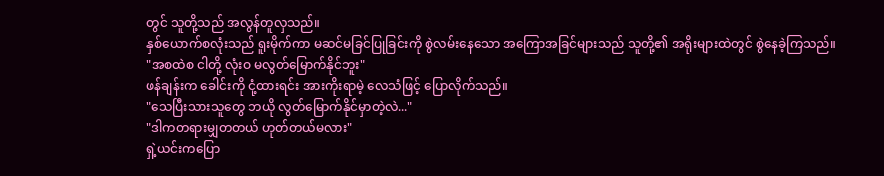တွင် သူတို့သည် အလွန်တူလှသည်။
နှစ်ယောက်စလုံးသည် ရူးမိုက်ကာ မဆင်မခြင်ပြုခြင်းကို စွဲလမ်းနေသော အကြောအခြင်များသည် သူတို့၏ အရိုးများထဲတွင် စွဲနေခဲ့ကြသည်။
"အစထဲစ ငါတို့ လုံးဝ မလွတ်မြောက်နိုင်ဘူး"
ဖန်ချန်းက ခေါင်းကို ငုံ့ထားရင်း အားကိုးရာမဲ့ လေသံဖြင့် ပြောလိုက်သည်။
"သေပြီးသားသူတွေ ဘယို လွတ်မြောက်နိုင်မှာတဲ့လဲ..."
"ဒါကတရားမျှတတယ် ဟုတ်တယ်မလား"
ရှဲ့ယင်းကပြော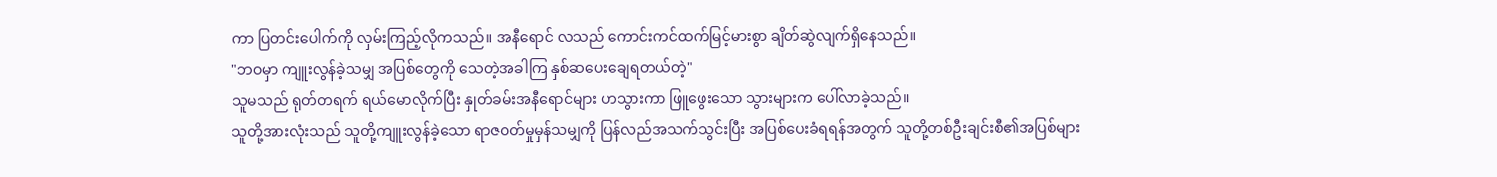ကာ ပြတင်းပေါက်ကို လှမ်းကြည့်လိုကသည်။ အနီရောင် လသည် ကောင်းကင်ထက်မြင့်မားစွာ ချိတ်ဆွဲလျက်ရှိနေသည်။
"ဘဝမှာ ကျူးလွန်ခဲ့သမျှ အပြစ်တွေကို သေတဲ့အခါကြ နှစ်ဆပေးချေရတယ်တဲ့"
သူမသည် ရုတ်တရက် ရယ်မောလိုက်ပြီး နှုတ်ခမ်းအနီရောင်များ ဟသွားကာ ဖြူဖွေးသော သွားများက ပေါ်လာခဲ့သည်။
သူတို့အားလုံးသည် သူတို့ကျူးလွန်ခဲ့သော ရာဇ၀တ်မှုမှန်သမျှကို ပြန်လည်အသက်သွင်းပြီး အပြစ်ပေးခံရရန်အတွက် သူတို့တစ်ဦးချင်းစီ၏အပြစ်များ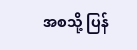အစသို့ ပြန်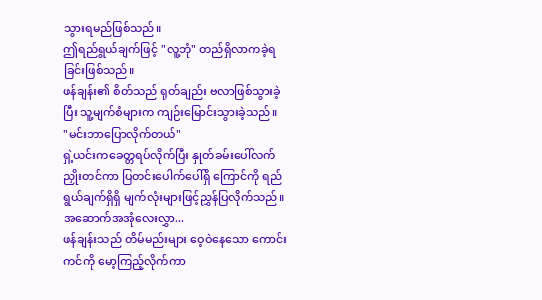သွားရမည်ဖြစ်သည်။
ဤရည်ရွယ်ချက်ဖြင့် "လူ့ဘုံ" တည်ရှိလာကခဲ့ရခြင်းဖြစ်သည်။
ဖန်ချန်း၏ စိတ်သည် ရုတ်ချည်း ဗလာဖြစ်သွားခဲ့ပြီး သူ့မျက်စံများက ကျဉ်းမြောင်းသွားခဲ့သည်။
"မင်းဘာပြောလိုက်တယ်"
ရှဲ့ယင်းကခေတ္တရပ်လိုက်ပြီး နှုတ်ခမ်းပေါ်လက်ညှိုးတင်ကာ ပြတင်းပေါက်ပေါ်ရှိ ကြောင်ကို ရည်ရွယ်ချက်ရှိရှိ မျက်လုံးများဖြင့်ညွှန်ပြလိုက်သည်။
အဆောက်အအုံလေးလွှာ...
ဖန်ချန်းသည် တိမ်မည်းများ ဝေ့ဝဲနေသော ကောင်းကင်ကို မော့ကြည့်လိုက်ကာ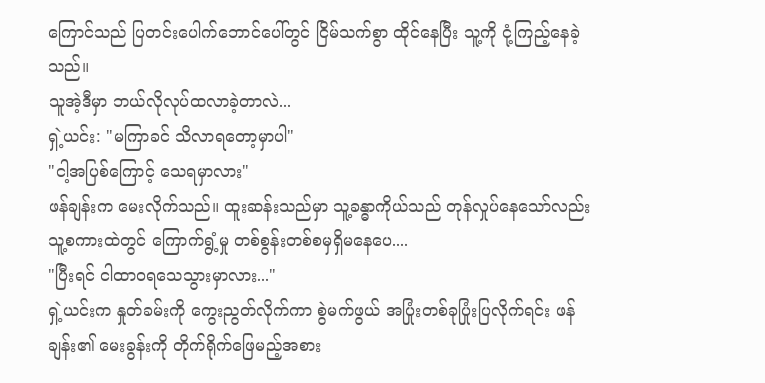ကြောင်သည် ပြတင်းပေါက်ဘောင်ပေါ်တွင် ငြိမ်သက်စွာ ထိုင်နေပြီး သူ့ကို ငုံ့ကြည့်နေခဲ့သည်။
သူအဲ့ဒီမှာ ဘယ်လိုလုပ်ထလာခဲ့တာလဲ...
ရှဲ့ယင်း: "မကြာခင် သိလာရတော့မှာပါ"
"ငါ့အပြစ်ကြောင့် သေရမှာလား"
ဖန်ချန်းက မေးလိုက်သည်။ ထူးဆန်းသည်မှာ သူ့ခန္ဓာကိုယ်သည် တုန်လှုပ်နေသော်လည်း သူ့စကားထဲတွင် ကြောက်ရွံ့မှု တစ်စွန်းတစ်စမှရှိမနေပေ....
"ပြီးရင် ငါထာဝရသေသွားမှာလား..."
ရှဲ့ယင်းက နှုတ်ခမ်းကို ကွေးညွတ်လိုက်ကာ စွဲမက်ဖွယ် အပြုံးတစ်ခုပြုံးပြလိုက်ရင်း ဖန်ချန်း၏ မေးခွန်းကို တိုက်ရိုက်ဖြေမည့်အစား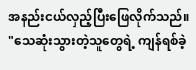အနည်းငယ်လှည့်ပြီးဖြေလိုက်သည်။
"သေဆုံးသွားတဲ့သူတွေရဲ့ ကျန်ရစ်ခဲ့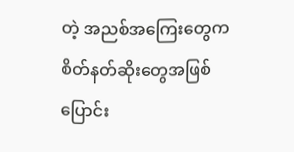တဲ့ အညစ်အကြေးတွေက စိတ်နတ်ဆိုးတွေအဖြစ် ပြောင်း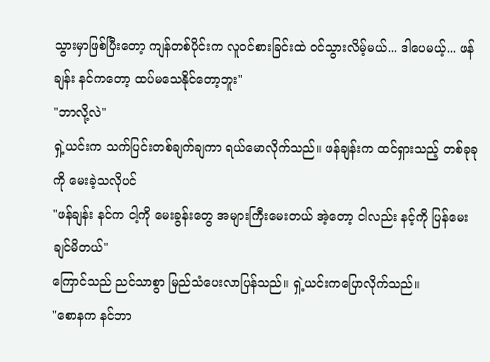သွားမှာဖြစ်ပြီးတော့ ကျန်တစ်ပိုင်းက လူဝင်စားခြင်းထဲ ဝင်သွားလိမ့်မယ်... ဒါပေမယ့်... ဖန်ချန်း နင်ကတော့ ထပ်မသေနိုင်တော့ဘူး"
"ဘာလို့လဲ"
ရှဲ့ယင်းက သက်ပြင်းတစ်ချက်ချကာ ရယ်မောလိုက်သည်။ ဖန်ချန်းက ထင်ရှားသည့် တစ်ခုခုကို မေးခဲ့သလိုပင်
"ဖန်ချန်း နင်က ငါ့ကို မေးခွန်းတွေ အများကြီးမေးတယ် အဲ့တော့ ငါလည်း နင့်ကို ပြန်မေးချင်မိတယ်"
ကြောင်သည် ညင်သာစွာ မြည်သံပေးလာပြန်သည်။ ရှဲ့ယင်းကပြောလိုက်သည်။
"စောနက နင်ဘာ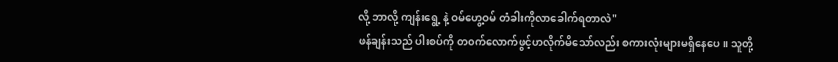လို့ ဘာလို့ ကျန်းရွေ့ နဲ့ ဝမ်ဟွေ့ဝမ် တံခါးကိုလာခေါက်ရတာလဲ"
ဖန်ချန်းသည် ပါးစပ်ကို တ၀က်လောက်ဖွင့်ဟလိုက်မိသော်လည်း စကားလုံးများမရှိနေပေ။ သူတို့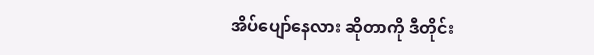အိပ်ပျော်နေလား ဆိုတာကို ဒီတိုင်း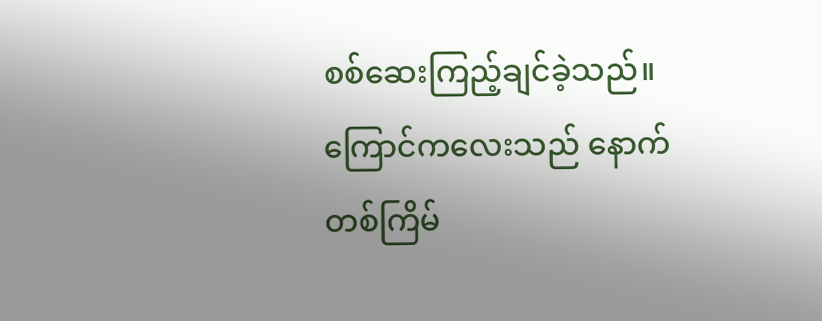စစ်ဆေးကြည့်ချင်ခဲ့သည်။
ကြောင်ကလေးသည် နောက်တစ်ကြိမ်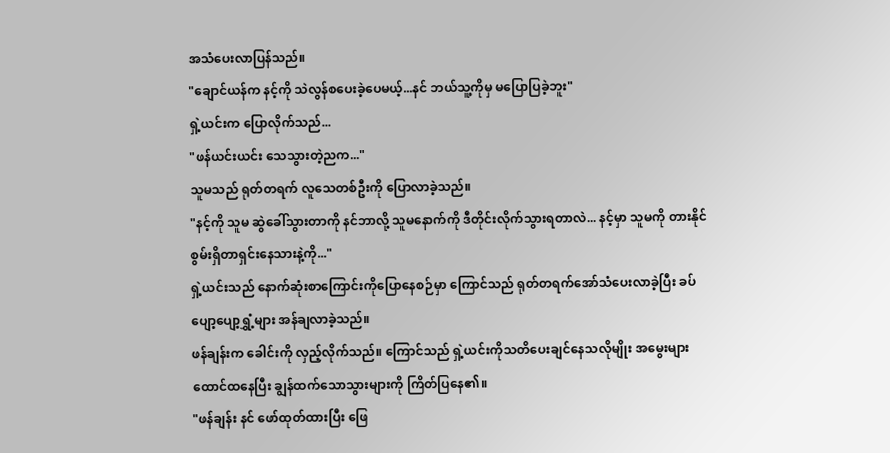အသံပေးလာပြန်သည်။
"ချောင်ယန်က နင့်ကို သဲလွန်စပေးခဲ့ပေမယ့်...နင် ဘယ်သူ့ကိုမှ မပြောပြခဲ့ဘူး"
ရှဲ့ယင်းက ပြောလိုက်သည်...
"ဖန်ယင်းယင်း သေသွားတဲ့ညက..."
သူမသည် ရုတ်တရက် လူသေတစ်ဦးကို ပြောလာခဲ့သည်။
"နင့်ကို သူမ ဆွဲခေါ်သွားတာကို နင်ဘာလို့ သူမနောက်ကို ဒီတိုင်းလိုက်သွားရတာလဲ... နင့်မှာ သူမကို တားနိုင်စွမ်းရှိတာရှင်းနေသားနဲ့ကို..."
ရှဲ့ယင်းသည် နောက်ဆုံးစာကြောင်းကိုပြောနေစဉ်မှာ ကြောင်သည် ရုတ်တရက်အော်သံပေးလာခဲ့ပြီး ခပ်ပျော့ပျော့ရွှံ့များ အန်ချလာခဲ့သည်။
ဖန်ချန်းက ခေါင်းကို လှည့်လိုက်သည်။ ကြောင်သည် ရှဲ့ယင်းကိုသတိပေးချင်နေသလိုမျိုး အမွေးများထောင်ထနေပြီး ချွန်ထက်သောသွားများကို ကြိတ်ပြနေ၏။
"ဖန်ချန်း နင် ဖော်ထုတ်ထားပြီး ဖြေ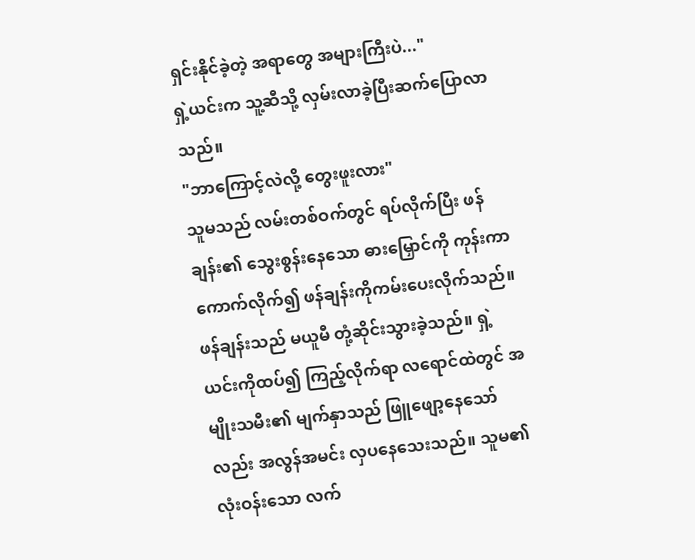ရှင်းနိုင်ခဲ့တဲ့ အရာတွေ အများကြီးပဲ..."
ရှဲ့ယင်းက သူ့ဆီသို့ လှမ်းလာခဲ့ပြီးဆက်ပြောလာသည်။
"ဘာကြောင့်လဲလို့ တွေးဖူးလား"
သူမသည် လမ်းတစ်ဝက်တွင် ရပ်လိုက်ပြီး ဖန်ချန်း၏ သွေးစွန်းနေသော ဓားမြှောင်ကို ကုန်းကာကောက်လိုက်၍ ဖန်ချန်းကိုကမ်းပေးလိုက်သည်။
ဖန်ချန်းသည် မယူမီ တုံ့ဆိုင်းသွားခဲ့သည်။ ရှဲ့ယင်းကိုထပ်၍ ကြည့်လိုက်ရာ လရောင်ထဲတွင် အမျိုးသမီး၏ မျက်နှာသည် ဖြူဖျော့နေသော်လည်း အလွန်အမင်း လှပနေသေးသည်။ သူမ၏ လုံးဝန်းသော လက်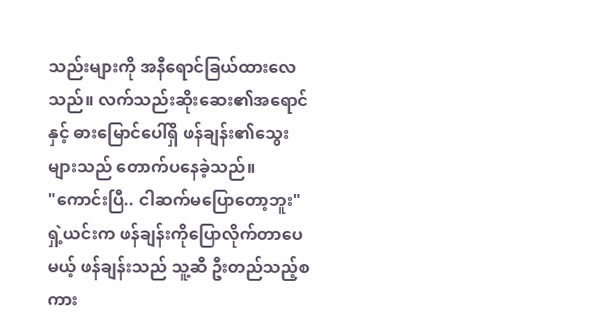သည်းများကို အနီရောင်ခြယ်ထားလေသည်။ လက်သည်းဆိုးဆေး၏အရောင်နှင့် ဓားမြောင်ပေါ်ရှိ ဖန်ချန်း၏သွေးများသည် တောက်ပနေခဲ့သည်။
"ကောင်းပြီ.. ငါဆက်မပြောတော့ဘူး"
ရှဲ့ယင်းက ဖန်ချန်းကိုပြောလိုက်တာပေမယ့် ဖန်ချန်းသည် သူ့ဆီ ဦးတည်သည့်စကား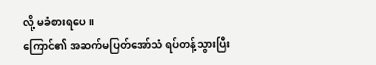လို့ မခံစားရပေ။
ကြောင်၏ အဆက်မပြတ်အော်သံ ရပ်တန့်သွားပြီး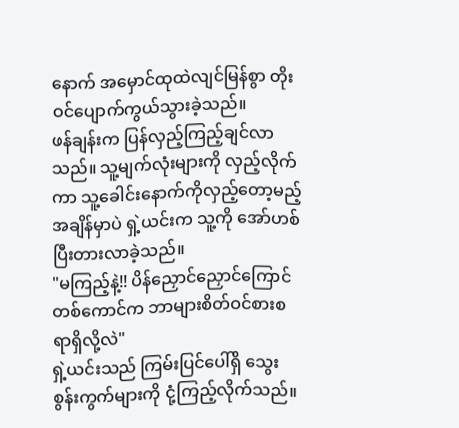နောက် အမှောင်ထုထဲလျင်မြန်စွာ တိုးဝင်ပျောက်ကွယ်သွားခဲ့သည်။
ဖန်ချန်းက ပြန်လှည့်ကြည့်ချင်လာသည်။ သူ့မျက်လုံးများကို လှည့်လိုက်ကာ သူ့ခေါင်းနောက်ကိုလှည့်တော့မည့်အချိန်မှာပဲ ရှဲ့ယင်းက သူ့ကို အော်ဟစ်ပြီးတားလာခဲ့သည်။
"မကြည့်နဲ့!! ပိန်ညှောင်ညှောင်ကြောင်တစ်ကောင်က ဘာများစိတ်ဝင်စားစရာရှိလို့လဲ"
ရှဲ့ယင်းသည် ကြမ်းပြင်ပေါ်ရှိ သွေးစွန်းကွက်များကို ငုံ့ကြည့်လိုက်သည်။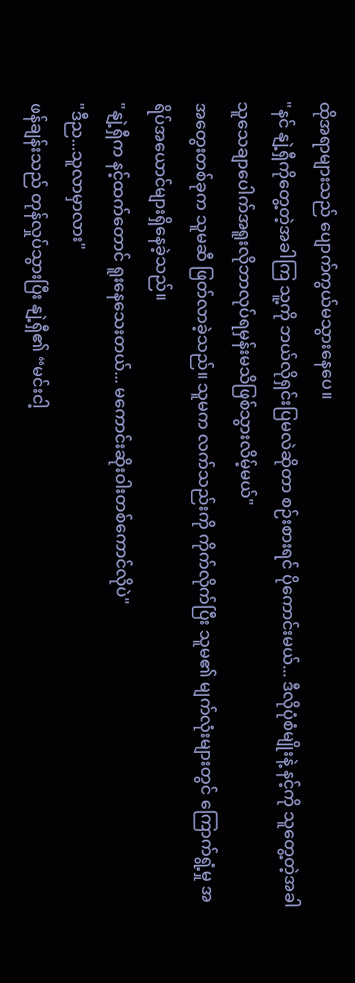ထိုအရာများသည် ပျောက်ကွယ်မသွားနေပေ။
"နင် နျဲ့ရှီကိုတွေ့တဲ့အခါကြ သူ့ကို ဘယ်လိုရှင်းပြမလဲဆိုတာ စဉ်းစားရင် ပိုကောင်းမယ်... ဒီလိုပုံစံမျိုးနဲ့ နင့်ကို သူတွေ့တဲ့အခါ သူသေချာပေါက်အရူးလိုဘာလုပ်ရမှန်းမသိဖြစ်သွားလိမ့်မယ်"
အတွေးတစ်ခုက သူမဆီ ဖြတ်လာခဲ့သည်။ သူမက လက်သည်းကို ကိုက်လိုက်ပြီး သူမ၏ မျက်လုံးများတွင် ကြောက်ရွံ့မှု အရိပ်အယောင်များရှိနေခဲ့သည်။
"နျဲ့ရှီက နင့်ထက်တောင် ရူးနေသေးတယ်... မကောင်းဆိုးဝါးတစ်ကောင်လိုပဲ"
"ဒီည...သူလာမှာလား"
ဖန်ချန်းသည် တုန်လှုပ်သွားပြီး နျဲ့ရှီ၏ “မင်းငါ့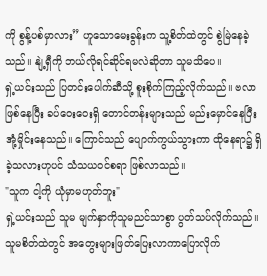ကို စွန့်ပစ်မှာလား” ဟူသောမေးခွန်းက သူ့စိတ်ထဲတွင် စွဲမြဲနေခဲ့သည်။ နျဲ့ရှီကို ဘယ်လိုရင်ဆိုင်ရမလဲဆိုတာ သူမသိပေ။
ရှဲ့ယင်းသည် ပြတင်းပေါက်ဆီသို့ စူးစိုက်ကြည့်လိုက်သည်။ ဗလာဖြစ်နေပြီး ခပ်ဝေးဝေးရှိ တောင်တန်းများသည် မည်းမှောင်နေပြီး အုံ့မှိုင်းနေသည်။ ကြောင်သည် ပျောက်ကွယ်သွားကာ ထိုနေရာ၌ ရှိခဲ့သလားဟုပင် သံသယဝင်စရာ ဖြစ်လာသည်။
"သူက ငါ့ကို ယုံမှာမဟုတ်ဘူး"
ရှဲ့ယင်းသည် သူမ မျက်နှာကိုသူမညင်သာစွာ ပွတ်သပ်လိုက်သည်။ သူမစိတ်ထဲတွင် အတွေးများဖြတ်ပြေးလာကာပြောလိုက်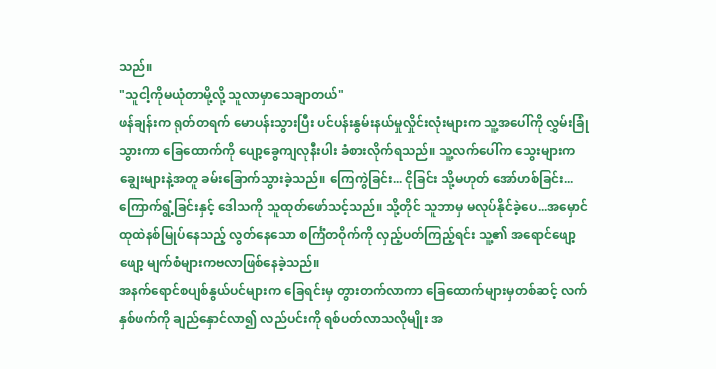သည်။
"သူငါ့ကိုမယုံတာမို့လို့ သူလာမှာသေချာတယ်"
ဖန်ချန်းက ရုတ်တရက် မောပန်းသွားပြီး ပင်ပန်းနွမ်းနယ်မှုလှိုင်းလုံးများက သူ့အပေါ်ကို လွှမ်းခြုံသွားကာ ခြေထောက်ကို ပျော့ခွေကျလုနီးပါး ခံစားလိုက်ရသည်။ သူ့လက်ပေါ်က သွေးများက ချွေးများနဲ့အတူ ခမ်းခြောက်သွားခဲ့သည်။ ကြေကွဲခြင်း... ငိုခြင်း သို့မဟုတ် အော်ဟစ်ခြင်း...ကြောက်ရွံ့ခြင်းနှင့် ဒေါသကို သူထုတ်ဖော်သင့်သည်။ သို့တိုင် သူဘာမှ မလုပ်နိုင်ခဲ့ပေ...အမှောင်ထုထဲနစ်မြုပ်နေသည့် လွတ်နေသော စင်္ကြံတဝိုက်ကို လှည့်ပတ်ကြည့်ရင်း သူ့၏ အရောင်ဖျော့ဖျော့ မျက်စံများကဗလာဖြစ်နေခဲ့သည်။
အနက်ရောင်စပျစ်နွယ်ပင်များက ခြေရင်းမှ တွားတက်လာကာ ခြေထောက်များမှတစ်ဆင့် လက်နှစ်ဖက်ကို ချည်နှောင်လာ၍ လည်ပင်းကို ရစ်ပတ်လာသလိုမျိုး အ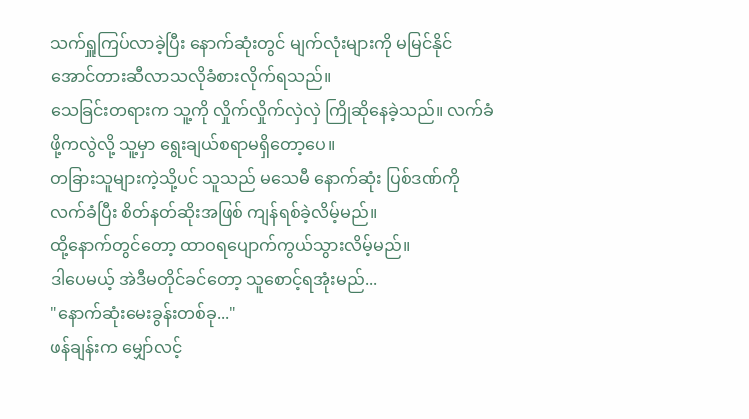သက်ရှူကြပ်လာခဲ့ပြီး နောက်ဆုံးတွင် မျက်လုံးများကို မမြင်နိုင်အောင်တားဆီလာသလိုခံစားလိုက်ရသည်။
သေခြင်းတရားက သူ့ကို လှိုက်လှိုက်လှဲလှဲ ကြိုဆိုနေခဲ့သည်။ လက်ခံဖို့ကလွဲလို့ သူ့မှာ ရွေးချယ်စရာမရှိတော့ပေ။
တခြားသူများကဲ့သို့ပင် သူသည် မသေမီ နောက်ဆုံး ပြစ်ဒဏ်ကို လက်ခံပြီး စိတ်နတ်ဆိုးအဖြစ် ကျန်ရစ်ခဲ့လိမ့်မည်။
ထို့နောက်တွင်တော့ ထာဝရပျောက်ကွယ်သွားလိမ့်မည်။
ဒါပေမယ့် အဲဒီမတိုင်ခင်တော့ သူစောင့်ရအုံးမည်...
"နောက်ဆုံးမေးခွန်းတစ်ခု..."
ဖန်ချန်းက မျှော်လင့်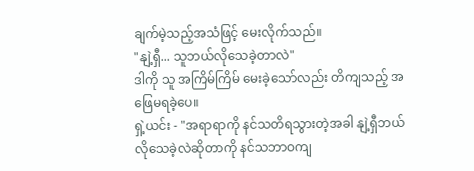ချက်မဲ့သည့်အသံဖြင့် မေးလိုက်သည်။
"နျဲ့ရှီ... သူဘယ်လိုသေခဲ့တာလဲ"
ဒါကို သူ အကြိမ်ကြိမ် မေးခဲ့သော်လည်း တိကျသည့် အဖြေမရခဲ့ပေ။
ရှဲ့ယင်း - "အရာရာကို နင်သတိရသွားတဲ့အခါ နျဲ့ရှီဘယ်လိုသေခဲ့လဲဆိုတာကို နင်သဘာဝကျ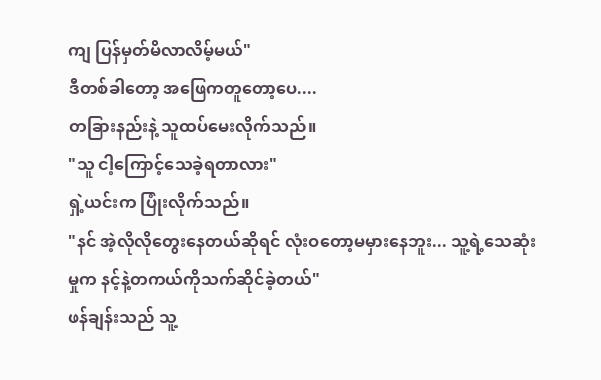ကျ ပြန်မှတ်မိလာလိမ့်မယ်"
ဒီတစ်ခါတော့ အဖြေကတူတော့ပေ....
တခြားနည်းနဲ့ သူထပ်မေးလိုက်သည်။
"သူ ငါ့ကြောင့်သေခဲ့ရတာလား"
ရှဲ့ယင်းက ပြုံးလိုက်သည်။
"နင် အဲ့လိုလိုတွေးနေတယ်ဆိုရင် လုံးဝတော့မမှားနေဘူး... သူ့ရဲ့သေဆုံးမှုက နင့်နဲ့တကယ်ကိုသက်ဆိုင်ခဲ့တယ်"
ဖန်ချန်းသည် သူ့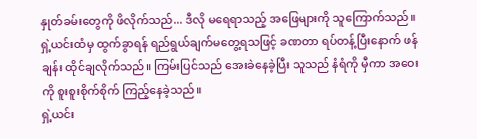နှုတ်ခမ်းတွေကို ဖိလိုက်သည်... ဒီလို မရေရာသည့် အဖြေများကို သူကြောက်သည်။
ရှဲ့ယင်းထံမှ ထွက်ခွာရန် ရည်ရွယ်ချက်မတွေ့ရသဖြင့် ခဏတာ ရပ်တန့်ပြီးနောက် ဖန်ချန်း ထိုင်ချလိုက်သည်။ ကြမ်းပြင်သည် အေးခဲနေခဲ့ပြီး သူသည် နံရံကို မှီကာ အဝေးကို စူးစူးစိုက်စိုက် ကြည့်နေခဲ့သည်။
ရှဲ့ယင်း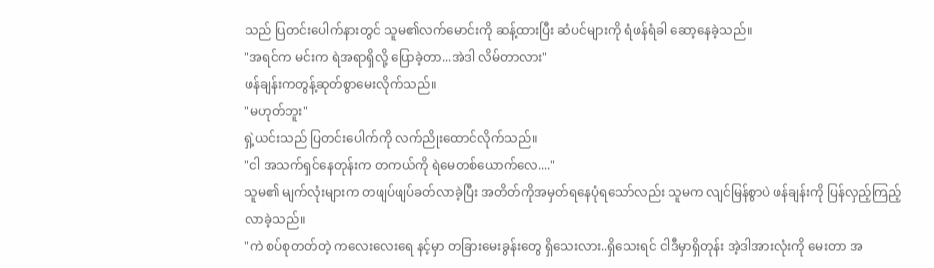သည် ပြတင်းပေါက်နားတွင် သူမ၏လက်မောင်းကို ဆန့်ထားပြီး ဆံပင်များကို ရံဖန်ရံခါ ဆော့နေခဲ့သည်။
"အရင်က မင်းက ရဲအရာရှိလို့ ပြောခဲ့တာ...အဲဒါ လိမ်တာလား"
ဖန်ချန်းကတွန့်ဆုတ်စွာမေးလိုက်သည်။
"မဟုတ်ဘူး"
ရှဲ့ယင်းသည် ပြတင်းပေါက်ကို လက်ညိုးထောင်လိုက်သည်။
"ငါ အသက်ရှင်နေတုန်းက တကယ်ကို ရဲမေတစ်ယောက်လေ...."
သူမ၏ မျက်လုံးများက တဖျပ်ဖျပ်ခတ်လာခဲ့ပြီး အတိတ်ကိုအမှတ်ရနေပုံရသော်လည်း သူမက လျင်မြန်စွာပဲ ဖန်ချန်းကို ပြန်လှည့်ကြည့်လာခဲ့သည်။
"ကဲ စပ်စုတတ်တဲ့ ကလေးလေးရေ နင့်မှာ တခြားမေးခွန်းတွေ ရှိသေးလား..ရှိသေးရင် ငါဒီမှာရှိတုန်း အဲ့ဒါအားလုံးကို မေးတာ အ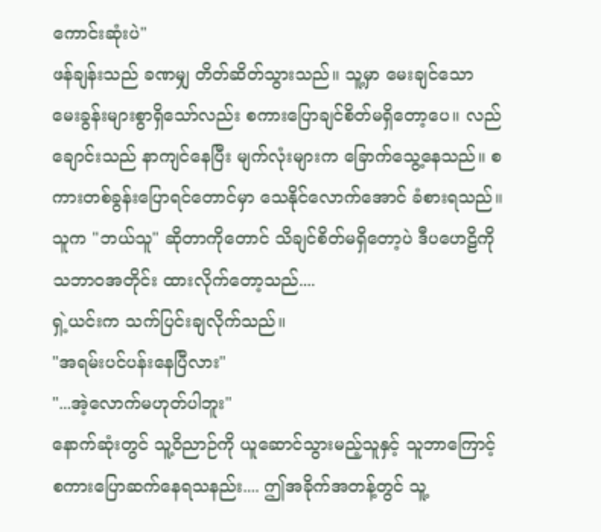ကောင်းဆုံးပဲ"
ဖန်ချန်းသည် ခဏမျှ တိတ်ဆိတ်သွားသည်။ သူ့မှာ မေးချင်သော မေးခွန်းများစွာရှိသော်လည်း စကားပြောချင်စိတ်မရှိတော့ပေ။ လည်ချောင်းသည် နာကျင်နေပြီး မျက်လုံးများက ခြောက်သွေ့နေသည်။ စကားတစ်ခွန်းပြောရင်တောင်မှာ သေနိုင်လောက်အောင် ခံစားရသည်။
သူက "ဘယ်သူ" ဆိုတာကိုတောင် သိချင်စိတ်မရှိတော့ပဲ ဒီပဟေဠိကို သဘာဝအတိုင်း ထားလိုက်တော့သည်....
ရှဲ့ယင်းက သက်ပြင်းချလိုက်သည်။
"အရမ်းပင်ပန်းနေပြီလား"
"...အဲ့လောက်မဟုတ်ပါဘူး"
နောက်ဆုံးတွင် သူ့ဝိညာဉ်ကို ယူဆောင်သွားမည့်သူနှင့် သူဘာကြောင့် စကားပြောဆက်နေရသနည်း.... ဤအခိုက်အတန့်တွင် သူ့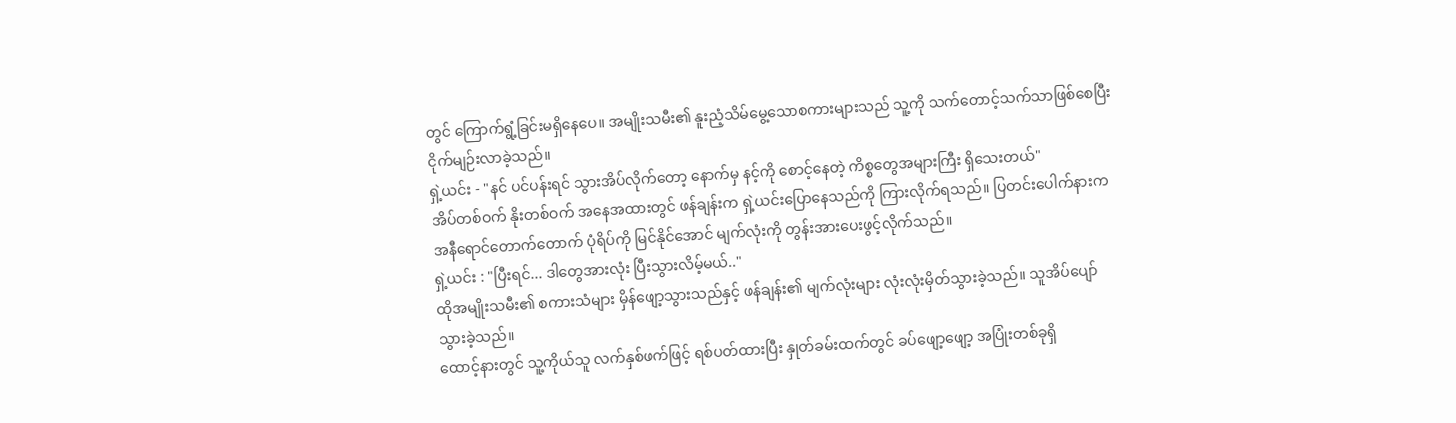တွင် ကြောက်ရွံ့ခြင်းမရှိနေပေ။ အမျိုးသမီး၏ နူးညံ့သိမ်မွေ့သောစကားများသည် သူ့ကို သက်တောင့်သက်သာဖြစ်စေပြီး ငိုက်မျဉ်းလာခဲ့သည်။
ရှဲ့ယင်း - "နင် ပင်ပန်းရင် သွားအိပ်လိုက်တော့ နောက်မှ နင့်ကို စောင့်နေတဲ့ ကိစ္စတွေအများကြီး ရှိသေးတယ်"
အိပ်တစ်ဝက် နိုးတစ်ဝက် အနေအထားတွင် ဖန်ချန်းက ရှဲ့ယင်းပြောနေသည်ကို ကြားလိုက်ရသည်။ ပြတင်းပေါက်နားက အနီရောင်တောက်တောက် ပုံရိပ်ကို မြင်နိုင်အောင် မျက်လုံးကို တွန်းအားပေးဖွင့်လိုက်သည်။
ရှဲ့ယင်း : "ပြီးရင်... ဒါတွေအားလုံး ပြီးသွားလိမ့်မယ်.."
ထိုအမျိုးသမီး၏ စကားသံများ မှိန်ဖျော့သွားသည်နှင့် ဖန်ချန်း၏ မျက်လုံးများ လုံးလုံးမှိတ်သွားခဲ့သည်။ သူအိပ်ပျော်သွားခဲ့သည်။
ထောင့်နားတွင် သူ့ကိုယ်သူ လက်နှစ်ဖက်ဖြင့် ရစ်ပတ်ထားပြီး နှုတ်ခမ်းထက်တွင် ခပ်ဖျော့ဖျော့ အပြုံးတစ်ခုရှိ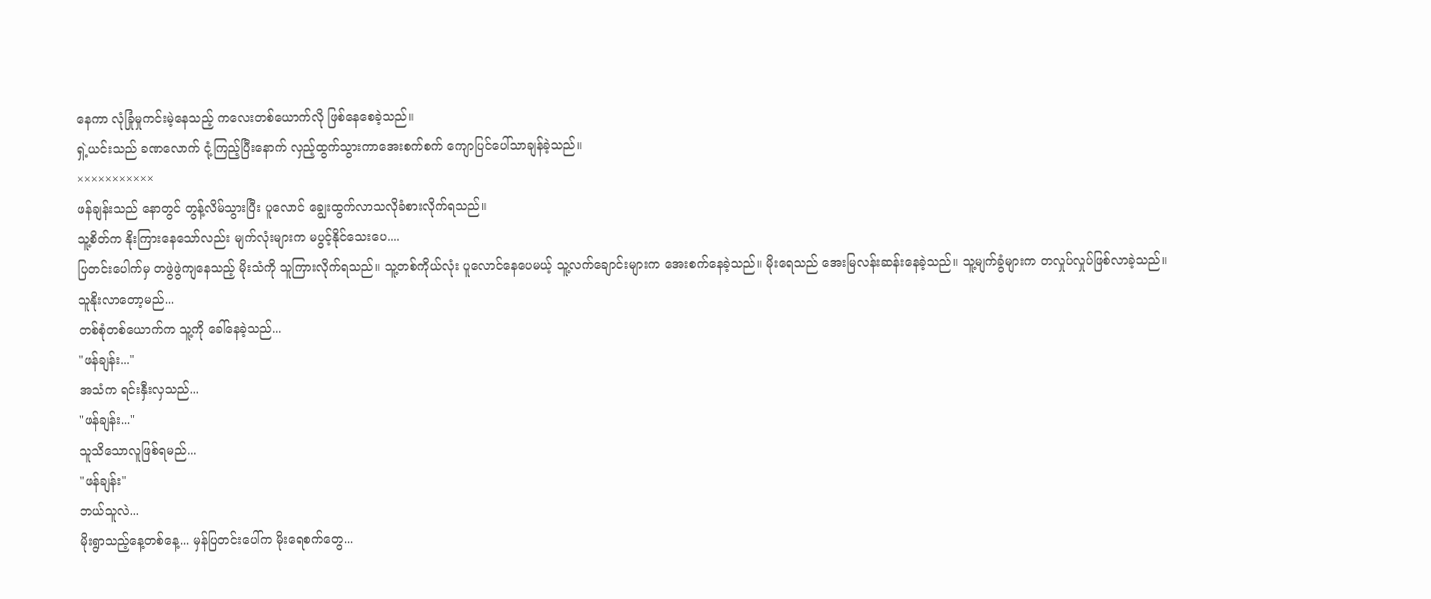နေကာ လုံခြုံမှုကင်းမဲ့နေသည့် ကလေးတစ်ယောက်လို ဖြစ်နေစေခဲ့သည်။
ရှဲ့ယင်းသည် ခဏလောက် ငုံ့ကြည့်ပြီးနောက် လှည့်ထွက်သွားကာအေးစက်စက် ကျောပြင်ပေါ်သာချန်ခဲ့သည်။
×××××××××××
ဖန်ချန်းသည် နောတွင် တွန့်လိမ်သွားပြီး ပူလောင် ချွေးထွက်လာသလိုခံစားလိုက်ရသည်။
သူ့စိတ်က နိုးကြားနေသော်လည်း မျက်လုံးများက မပွင့်နိုင်သေးပေ....
ပြတင်းပေါက်မှ တဖွဲဖွဲကျနေသည့် မိုးသံကို သူကြားလိုက်ရသည်။ သူ့တစ်ကိုယ်လုံး ပူလောင်နေပေမယ့် သူ့လက်ချောင်းများက အေးစက်နေခဲ့သည်။ မိုးရေသည် အေးမြလန်းဆန်းနေခဲ့သည်။ သူ့မျက်ခွံများက တလှုပ်လှုပ်ဖြစ်လာခဲ့သည်။
သူနိုးလာတော့မည်...
တစ်စုံတစ်ယောက်က သူ့ကို ခေါ်နေခဲ့သည်...
"ဖန်ချန်း..."
အသံက ရင်းနှီးလှသည်...
"ဖန်ချန်း..."
သူသိသောလူဖြစ်ရမည်...
"ဖန်ချန်း"
ဘယ်သူလဲ...
မိုးရွာသည့်နေ့တစ်နေ့... မှန်ပြတင်းပေါ်က မိုးရေစက်တွေ...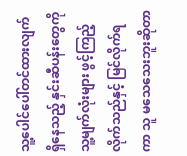သူ့ပေါင်ပေါ်တင်ထားလျက်ရှိနေသည့် နှင်းဆီပန်းတွေကို သူ့မျက်လုံးများ ဖွင့်ကြည့်လိုက်သည်နှင့် မြင်လိုက်ရကာ သူ မသေသေးဘူးဆိုတာ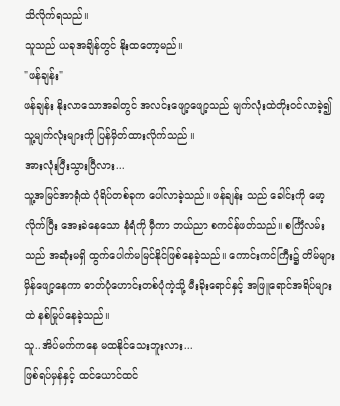သိလိုက်ရသည်။
သူသည် ယခုအချိန်တွင် နိုးထတော့မည်။
"ဖန်ချန်း"
ဖန်ချန်း နိုးလာသောအခါတွင် အလင်းဖျော့ဖျော့သည် မျက်လုံးထဲတိုးဝင်လာခဲ့၍ သူ့မျက်လုံးများကို ပြန်မှိတ်ထားလိုက်သည် ။
အားလုံးပြီးသွားပြီလား...
သူ့အမြင်အာရုံထဲ ပုံရိပ်တစ်ခုက ပေါ်လာခဲ့သည်။ ဖန်ချန်း သည် ခေါင်းကို မော့လိုက်ပြီး အေးခဲနေသော နံရံကို မှီကာ ဘယ်ညာ စကင်န်ဖတ်သည်။ စင်္ကြံလမ်းသည် အဆုံးမရှိ ထွက်ပေါက်မမြင်နိုင်ဖြစ်နေခဲ့သည်။ ကောင်းကင်ကြီး၌ တိမ်များမှိန်ဖျော့နေကာ ဓာတ်ပုံဟောင်းတစ်ပုံကဲ့သို့ မီးခိုးရောင်နှင့် အဖြူရောင်အရိပ်များထဲ နစ်မြုပ်နေခဲ့သည်။
သူ..အိပ်မက်ကနေ မထနိုင်သေးဘူးလား...
ဖြစ်ရပ်မှန်နှင့် ထင်ယောင်ထင်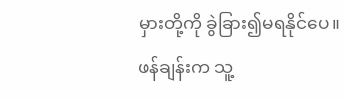မှားတို့ကို ခွဲခြား၍မရနိုင်ပေ။
ဖန်ချန်းက သူ့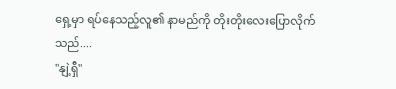ရှေ့မှာ ရပ်နေသည့်လူ၏ နာမည်ကို တိုးတိုးလေးပြောလိုက်သည်....
"နျဲ့ရှီ"